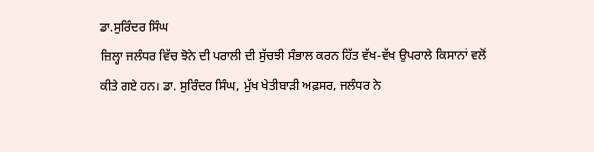ਡਾ.ਸੁਰਿੰਦਰ ਸਿੰਘ
ਜ਼ਿਲ੍ਹਾ ਜਲੰਧਰ ਵਿੱਚ ਝੋਨੇ ਦੀ ਪਰਾਲੀ ਦੀ ਸੁੱਚਝੀ ਸੰਭਾਲ ਕਰਨ ਹਿੱਤ ਵੱਖ-ਵੱਖ ਉਪਰਾਲੇ ਕਿਸਾਨਾਂ ਵਲੋਂ ਕੀਤੇ ਗਏ ਹਨ। ਡਾ. ਸੁਰਿੰਦਰ ਸਿੰਘ, ਮੁੱਖ ਖੇਤੀਬਾੜੀ ਅਫ਼ਸਰ, ਜਲੰਧਰ ਨੇ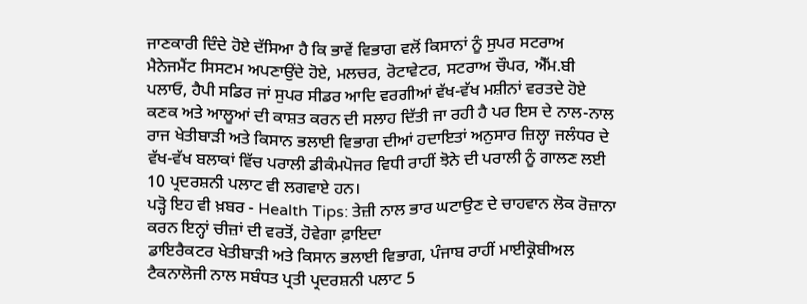ਜਾਣਕਾਰੀ ਦਿੰਦੇ ਹੋਏ ਦੱਸਿਆ ਹੈ ਕਿ ਭਾਵੇਂ ਵਿਭਾਗ ਵਲੋਂ ਕਿਸਾਨਾਂ ਨੂੰ ਸੁਪਰ ਸਟਰਾਅ ਮੈਨੇਜਮੈਂਟ ਸਿਸਟਮ ਅਪਣਾਉਂਦੇ ਹੋਏ, ਮਲਚਰ, ਰੋਟਾਵੇਟਰ, ਸਟਰਾਅ ਚੌਪਰ, ਐੱਮ.ਬੀ ਪਲਾਓ, ਹੈਪੀ ਸਡਿਰ ਜਾਂ ਸੁਪਰ ਸੀਡਰ ਆਦਿ ਵਰਗੀਆਂ ਵੱਖ-ਵੱਖ ਮਸ਼ੀਨਾਂ ਵਰਤਦੇ ਹੋਏ ਕਣਕ ਅਤੇ ਆਲੂਆਂ ਦੀ ਕਾਸ਼ਤ ਕਰਨ ਦੀ ਸਲਾਹ ਦਿੱਤੀ ਜਾ ਰਹੀ ਹੈ ਪਰ ਇਸ ਦੇ ਨਾਲ-ਨਾਲ ਰਾਜ ਖੇਤੀਬਾੜੀ ਅਤੇ ਕਿਸਾਨ ਭਲਾਈ ਵਿਭਾਗ ਦੀਆਂ ਹਦਾਇਤਾਂ ਅਨੁਸਾਰ ਜ਼ਿਲ੍ਹਾ ਜਲੰਧਰ ਦੇ ਵੱਖ-ਵੱਖ ਬਲਾਕਾਂ ਵਿੱਚ ਪਰਾਲੀ ਡੀਕੰਮਪੋਜਰ ਵਿਧੀ ਰਾਹੀਂ ਝੋਨੇ ਦੀ ਪਰਾਲੀ ਨੂੰ ਗਾਲਣ ਲਈ 10 ਪ੍ਰਦਰਸ਼ਨੀ ਪਲਾਟ ਵੀ ਲਗਵਾਏ ਹਨ।
ਪੜ੍ਹੋ ਇਹ ਵੀ ਖ਼ਬਰ - Health Tips: ਤੇਜ਼ੀ ਨਾਲ ਭਾਰ ਘਟਾਉਣ ਦੇ ਚਾਹਵਾਨ ਲੋਕ ਰੋਜ਼ਾਨਾ ਕਰਨ ਇਨ੍ਹਾਂ ਚੀਜ਼ਾਂ ਦੀ ਵਰਤੋਂ, ਹੋਵੇਗਾ ਫ਼ਾਇਦਾ
ਡਾਇਰੈਕਟਰ ਖੇਤੀਬਾੜੀ ਅਤੇ ਕਿਸਾਨ ਭਲਾਈ ਵਿਭਾਗ, ਪੰਜਾਬ ਰਾਹੀਂ ਮਾਈਕ੍ਰੋਬੀਅਲ ਟੈਕਨਾਲੋਜੀ ਨਾਲ ਸਬੰਧਤ ਪ੍ਰਤੀ ਪ੍ਰਦਰਸ਼ਨੀ ਪਲਾਟ 5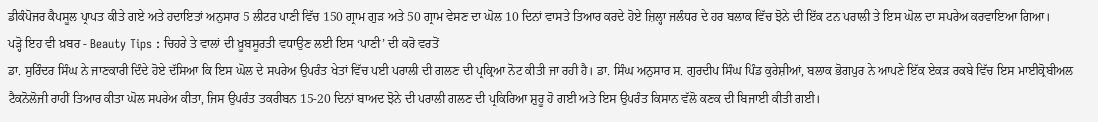ਡੀਕੰਪੋਜਰ ਕੈਪਸੂਲ ਪ੍ਰਾਪਤ ਕੀਤੇ ਗਏ ਅਤੇ ਹਦਾਇਤਾਂ ਅਨੁਸਾਰ 5 ਲੀਟਰ ਪਾਣੀ ਵਿੱਚ 150 ਗ੍ਰਾਮ ਗੁੜ ਅਤੇ 50 ਗ੍ਰਾਮ ਵੇਸਣ ਦਾ ਘੋਲ 10 ਦਿਨਾਂ ਵਾਸਤੇ ਤਿਆਰ ਕਰਦੇ ਹੋਏ ਜ਼ਿਲ੍ਹਾ ਜਲੰਧਰ ਦੇ ਹਰ ਬਲਾਕ ਵਿੱਚ ਝੋਨੇ ਦੀ ਇੱਕ ਟਨ ਪਰਾਲੀ ਤੇ ਇਸ ਘੋਲ ਦਾ ਸਪਰੇਅ ਕਰਵਾਇਆ ਗਿਆ।
ਪੜ੍ਹੋ ਇਹ ਵੀ ਖ਼ਬਰ - Beauty Tips : ਚਿਹਰੇ ਤੇ ਵਾਲਾਂ ਦੀ ਖ਼ੂਬਸੂਰਤੀ ਵਧਾਉਣ ਲਈ ਇਸ ‘ਪਾਣੀ’ ਦੀ ਕਰੋ ਵਰਤੋਂ
ਡਾ. ਸੁਰਿੰਦਰ ਸਿੰਘ ਨੇ ਜਾਣਕਾਰੀ ਦਿੰਦੇ ਹੋਏ ਦੱਸਿਆ ਕਿ ਇਸ ਘੋਲ ਦੇ ਸਪਰੇਅ ਉਪਰੰਤ ਖੇਤਾਂ ਵਿੱਚ ਪਈ ਪਰਾਲੀ ਦੀ ਗਲਣ ਦੀ ਪ੍ਰਕ੍ਰਿਆ ਨੋਟ ਕੀਤੀ ਜਾ ਰਹੀ ਹੈ। ਡਾ. ਸਿੰਘ ਅਨੁਸਾਰ ਸ. ਗੁਰਦੀਪ ਸਿੰਘ ਪਿੰਡ ਕੁਰੇਸ਼ੀਆਂ, ਬਲਾਕ ਭੋਗਪੁਰ ਨੇ ਆਪਣੇ ਇੱਕ ਏਕੜ ਰਕਬੇ ਵਿੱਚ ਇਸ ਮਾਈਕ੍ਰੋਬੀਅਲ ਟੈਕਨੋਲੋਜੀ ਰਾਹੀਂ ਤਿਆਰ ਕੀਤਾ ਘੋਲ ਸਪਰੇਅ ਕੀਤਾ, ਜਿਸ ਉਪਰੰਤ ਤਕਰੀਬਨ 15-20 ਦਿਨਾਂ ਬਾਅਦ ਝੋਨੇ ਦੀ ਪਰਾਲੀ ਗਲਣ ਦੀ ਪ੍ਰਕਿਰਿਆ ਸ਼ੁਰੂ ਹੋ ਗਈ ਅਤੇ ਇਸ ਉਪਰੰਤ ਕਿਸਾਨ ਵੱਲੋ ਕਣਕ ਦੀ ਬਿਜਾਈ ਕੀਤੀ ਗਈ।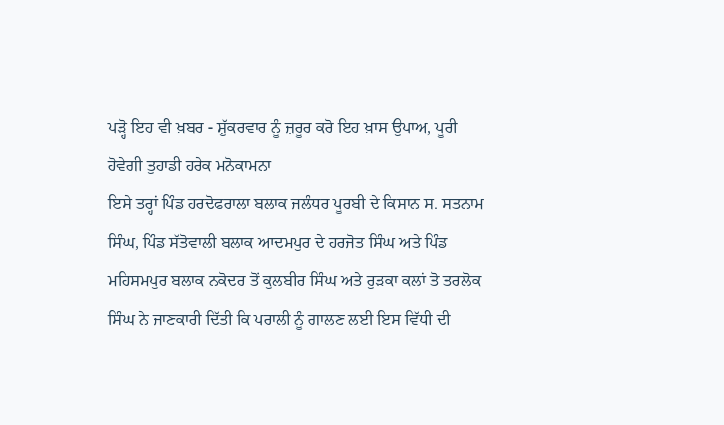ਪੜ੍ਹੋ ਇਹ ਵੀ ਖ਼ਬਰ - ਸ਼ੁੱਕਰਵਾਰ ਨੂੰ ਜ਼ਰੂਰ ਕਰੋ ਇਹ ਖ਼ਾਸ ਉਪਾਅ, ਪੂਰੀ ਹੋਵੇਗੀ ਤੁਹਾਡੀ ਹਰੇਕ ਮਨੋਕਾਮਨਾ
ਇਸੇ ਤਰ੍ਹਾਂ ਪਿੰਡ ਹਰਦੋਫਰਾਲਾ ਬਲਾਕ ਜਲੰਧਰ ਪੂਰਬੀ ਦੇ ਕਿਸਾਨ ਸ. ਸਤਨਾਮ ਸਿੰਘ, ਪਿੰਡ ਸੱਤੋਵਾਲੀ ਬਲਾਕ ਆਦਮਪੁਰ ਦੇ ਹਰਜੋਤ ਸਿੰਘ ਅਤੇ ਪਿੰਡ ਮਹਿਸਮਪੁਰ ਬਲਾਕ ਨਕੋਦਰ ਤੋਂ ਕੁਲਬੀਰ ਸਿੰਘ ਅਤੇ ਰੁੜਕਾ ਕਲਾਂ ਤੋ ਤਰਲੋਕ ਸਿੰਘ ਨੇ ਜਾਣਕਾਰੀ ਦਿੱਤੀ ਕਿ ਪਰਾਲੀ ਨੂੰ ਗਾਲਣ ਲਈ ਇਸ ਵਿੱਧੀ ਦੀ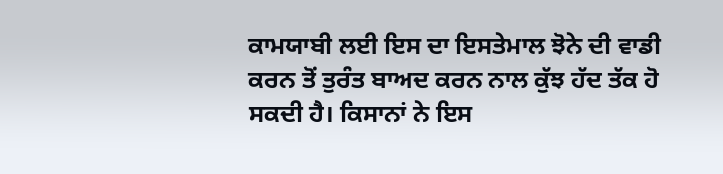ਕਾਮਯਾਬੀ ਲਈ ਇਸ ਦਾ ਇਸਤੇਮਾਲ ਝੋਨੇ ਦੀ ਵਾਡੀ ਕਰਨ ਤੋਂ ਤੁਰੰਤ ਬਾਅਦ ਕਰਨ ਨਾਲ ਕੁੱਝ ਹੱਦ ਤੱਕ ਹੋ ਸਕਦੀ ਹੈ। ਕਿਸਾਨਾਂ ਨੇ ਇਸ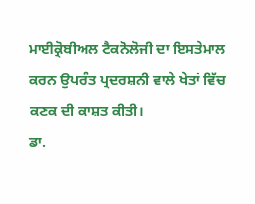ਮਾਈਕ੍ਰੋਬੀਅਲ ਟੈਕਨੋਲੋਜੀ ਦਾ ਇਸਤੇਮਾਲ ਕਰਨ ਉਪਰੰਤ ਪ੍ਰਦਰਸ਼ਨੀ ਵਾਲੇ ਖੇਤਾਂ ਵਿੱਚ ਕਣਕ ਦੀ ਕਾਸ਼ਤ ਕੀਤੀ।
ਡਾ.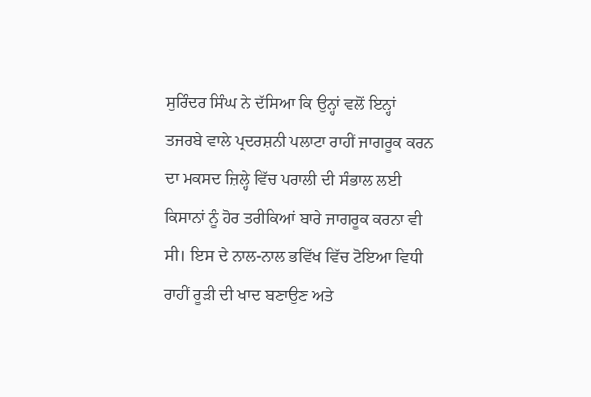ਸੁਰਿੰਦਰ ਸਿੰਘ ਨੇ ਦੱਸਿਆ ਕਿ ਉਨ੍ਹਾਂ ਵਲੋਂ ਇਨ੍ਹਾਂ ਤਜਰਬੇ ਵਾਲੇ ਪ੍ਰਦਰਸ਼ਨੀ ਪਲਾਟਾ ਰਾਹੀਂ ਜਾਗਰੂਕ ਕਰਨ ਦਾ ਮਕਸਦ ਜ਼ਿਲ੍ਹੇ ਵਿੱਚ ਪਰਾਲੀ ਦੀ ਸੰਭਾਲ ਲਈ ਕਿਸਾਨਾਂ ਨੂੰ ਹੋਰ ਤਰੀਕਿਆਂ ਬਾਰੇ ਜਾਗਰੂਕ ਕਰਨਾ ਵੀ ਸੀ। ਇਸ ਦੇ ਨਾਲ-ਨਾਲ ਭਵਿੱਖ ਵਿੱਚ ਟੋਇਆ ਵਿਧੀ ਰਾਹੀਂ ਰੂੜੀ ਦੀ ਖਾਦ ਬਣਾਉਣ ਅਤੇ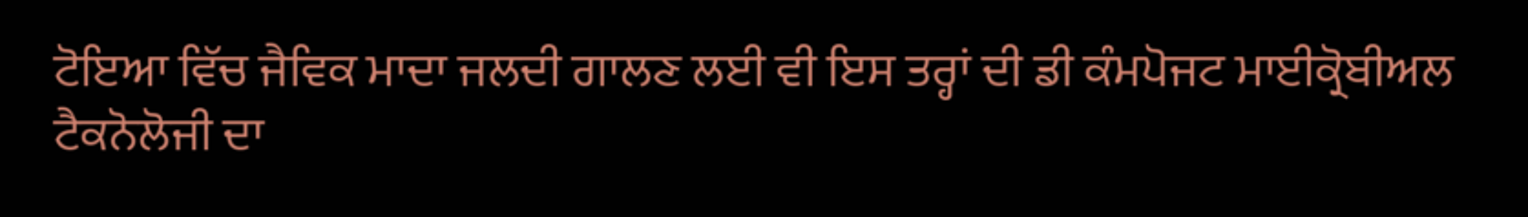ਟੋਇਆ ਵਿੱਚ ਜੈਵਿਕ ਮਾਦਾ ਜਲਦੀ ਗਾਲਣ ਲਈ ਵੀ ਇਸ ਤਰ੍ਹਾਂ ਦੀ ਡੀ ਕੰਮਪੋਜਟ ਮਾਈਕ੍ਰੋਬੀਅਲ ਟੈਕਨੋਲੋਜੀ ਦਾ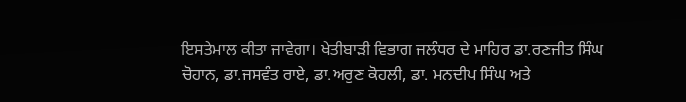ਇਸਤੇਮਾਲ ਕੀਤਾ ਜਾਵੇਗਾ। ਖੇਤੀਬਾੜੀ ਵਿਭਾਗ ਜਲੰਧਰ ਦੇ ਮਾਹਿਰ ਡਾ.ਰਣਜੀਤ ਸਿੰਘ ਚੋਹਾਨ, ਡਾ.ਜਸਵੰਤ ਰਾਏ, ਡਾ.ਅਰੁਣ ਕੋਹਲੀ, ਡਾ. ਮਨਦੀਪ ਸਿੰਘ ਅਤੇ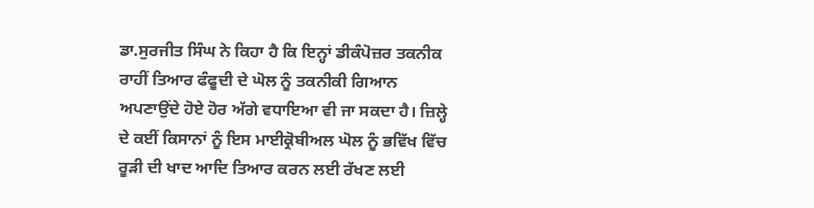ਡਾ.ਸੁਰਜੀਤ ਸਿੰਘ ਨੇ ਕਿਹਾ ਹੈ ਕਿ ਇਨ੍ਹਾਂ ਡੀਕੰਪੋਜ਼ਰ ਤਕਨੀਕ ਰਾਹੀਂ ਤਿਆਰ ਫੰਫੂਦੀ ਦੇ ਘੋਲ ਨੂੰ ਤਕਨੀਕੀ ਗਿਆਨ ਅਪਣਾਉਂਦੇ ਹੋਏ ਹੋਰ ਅੱਗੇ ਵਧਾਇਆ ਵੀ ਜਾ ਸਕਦਾ ਹੈ। ਜ਼ਿਲ੍ਹੇ ਦੇ ਕਈਂ ਕਿਸਾਨਾਂ ਨੂੰ ਇਸ ਮਾਈਕ੍ਰੋਬੀਅਲ ਘੋਲ ਨੂੰ ਭਵਿੱਖ ਵਿੱਚ ਰੂੜੀ ਦੀ ਖਾਦ ਆਦਿ ਤਿਆਰ ਕਰਨ ਲਈ ਰੱਖਣ ਲਈ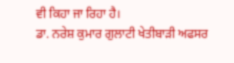ਵੀ ਕਿਹਾ ਜਾ ਰਿਹਾ ਹੈ।
ਡਾ. ਨਰੇਸ਼ ਕੁਮਾਰ ਗੁਲਾਟੀ ਖੇਤੀਬਾੜੀ ਅਫਸਰ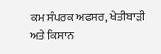ਕਮ ਸੰਪਰਕ ਅਫਸਰ, ਖੇਤੀਬਾੜੀ ਅਤੇ ਕਿਸਾਨ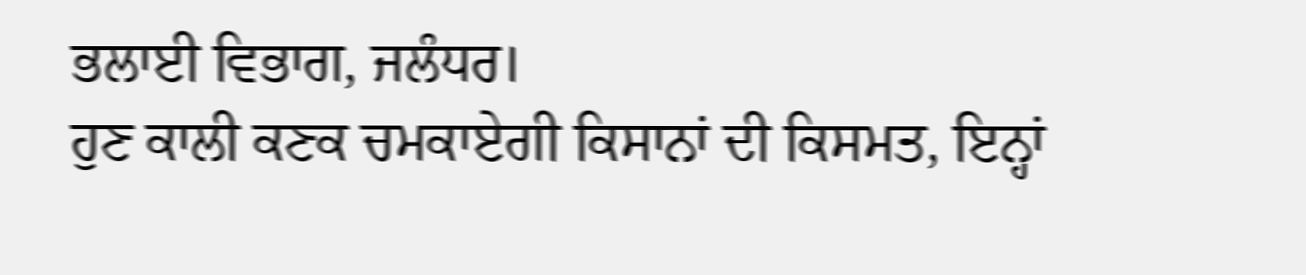ਭਲਾਈ ਵਿਭਾਗ, ਜਲੰਧਰ।
ਹੁਣ ਕਾਲੀ ਕਣਕ ਚਮਕਾਏਗੀ ਕਿਸਾਨਾਂ ਦੀ ਕਿਸਮਤ, ਇਨ੍ਹਾਂ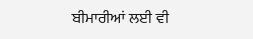ਬੀਮਾਰੀਆਂ ਲਈ ਵੀ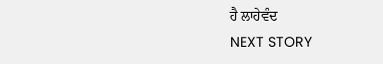ਹੈ ਲਾਹੇਵੰਦ
NEXT STORY